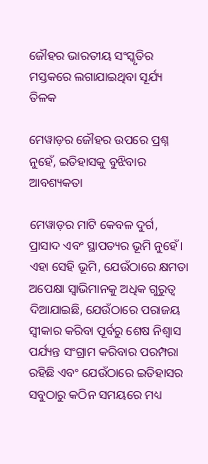ଜୌହର ଭାରତୀୟ ସଂସ୍କୃତିର ମସ୍ତକରେ ଲଗାଯାଇଥିବା ସୂର୍ଯ୍ୟ ତିଳକ

ମେୱାଡ଼ର ଜୌହର ଉପରେ ପ୍ରଶ୍ନ ନୁହେଁ, ଇତିହାସକୁ ବୁଝିବାର ଆବଶ୍ୟକତା

ମେୱାଡ଼ର ମାଟି କେବଳ ଦୁର୍ଗ, ପ୍ରାସାଦ ଏବଂ ସ୍ଥାପତ୍ୟର ଭୂମି ନୁହେଁ। ଏହା ସେହି ଭୂମି, ଯେଉଁଠାରେ କ୍ଷମତା ଅପେକ୍ଷା ସ୍ୱାଭିମାନକୁ ଅଧିକ ଗୁରୁତ୍ୱ ଦିଆଯାଇଛି, ଯେଉଁଠାରେ ପରାଜୟ ସ୍ୱୀକାର କରିବା ପୂର୍ବରୁ ଶେଷ ନିଶ୍ୱାସ ପର୍ଯ୍ୟନ୍ତ ସଂଗ୍ରାମ କରିବାର ପରମ୍ପରା ରହିଛି ଏବଂ ଯେଉଁଠାରେ ଇତିହାସର ସବୁଠାରୁ କଠିନ ସମୟରେ ମଧ୍ୟ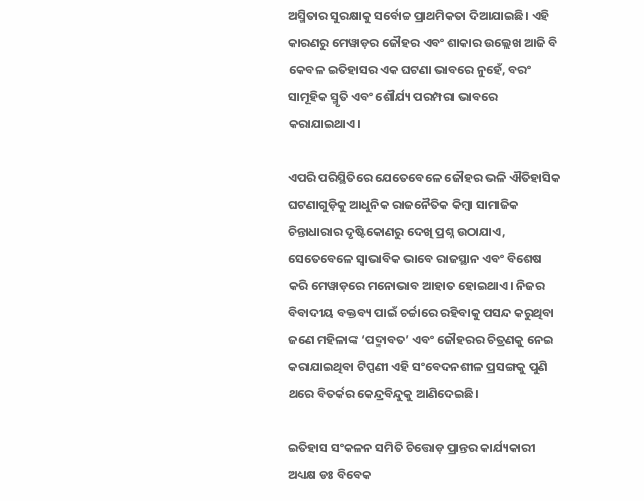ଅସ୍ମିତାର ସୁରକ୍ଷାକୁ ସର୍ବୋଚ୍ଚ ପ୍ରାଥମିକତା ଦିଆଯାଇଛି। ଏହି କାରଣରୁ ମେୱାଡ଼ର ଜୌହର ଏବଂ ଶାକାର ଉଲ୍ଲେଖ ଆଜି ବି କେବଳ ଇତିହାସର ଏକ ଘଟଣା ଭାବରେ ନୁହେଁ, ବରଂ ସାମୂହିକ ସ୍ମୃତି ଏବଂ ଶୌର୍ଯ୍ୟ ପରମ୍ପରା ଭାବରେ କରାଯାଇଥାଏ।

ଏପରି ପରିସ୍ଥିତିରେ ଯେତେବେଳେ ଜୌହର ଭଳି ଐତିହାସିକ ଘଟଣାଗୁଡ଼ିକୁ ଆଧୁନିକ ରାଜନୈତିକ କିମ୍ବା ସାମାଜିକ ଚିନ୍ତାଧାରାର ଦୃଷ୍ଟିକୋଣରୁ ଦେଖି ପ୍ରଶ୍ନ ଉଠାଯାଏ, ସେତେବେଳେ ସ୍ୱାଭାବିକ ଭାବେ ରାଜସ୍ଥାନ ଏବଂ ବିଶେଷ କରି ମେୱାଡ଼ରେ ମନୋଭାବ ଆହାତ ହୋଇଥାଏ। ନିଜର ବିବାଦୀୟ ବକ୍ତବ୍ୟ ପାଇଁ ଚର୍ଚ୍ଚାରେ ରହିବାକୁ ପସନ୍ଦ କରୁଥିବା ଜଣେ ମହିଳାଙ୍କ ‘ପଦ୍ମାବତ’ ଏବଂ ଜୌହରର ଚିତ୍ରଣକୁ ନେଇ କରାଯାଇଥିବା ଟିପ୍ପଣୀ ଏହି ସଂବେଦନଶୀଳ ପ୍ରସଙ୍ଗକୁ ପୁଣି ଥରେ ବିତର୍କର କେନ୍ଦ୍ରବିନ୍ଦୁକୁ ଆଣିଦେଇଛି।

ଇତିହାସ ସଂକଳନ ସମିତି ଚିତ୍ତୋଡ଼ ପ୍ରାନ୍ତର କାର୍ଯ୍ୟକାରୀ ଅଧ୍ୟକ୍ଷ ଡଃ ବିବେକ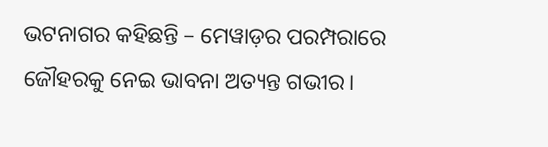ଭଟନାଗର କହିଛନ୍ତି – ମେୱାଡ଼ର ପରମ୍ପରାରେ ଜୌହରକୁ ନେଇ ଭାବନା ଅତ୍ୟନ୍ତ ଗଭୀର।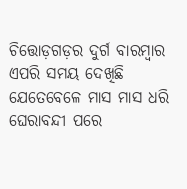ଚିତ୍ତୋଡ଼ଗଡ଼ର ଦୁର୍ଗ ବାରମ୍ବାର ଏପରି ସମୟ ଦେଖିଛି ଯେତେବେଳେ ମାସ ମାସ ଧରି ଘେରାବନ୍ଦୀ ପରେ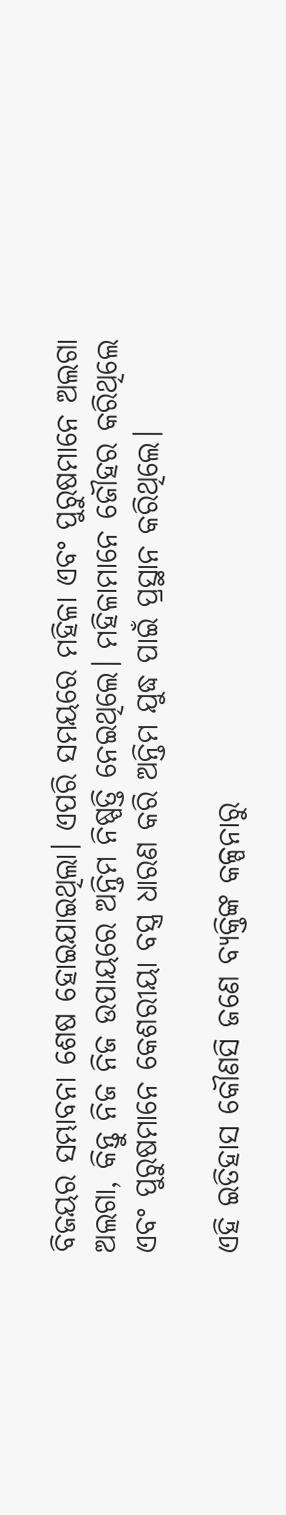ବିଜୟର ସମ୍ଭାବନା ଶେଷ ହୋଇଯାଇଥିଲା। ଏପରି ସମୟରେ ମହିଳା ଏବଂ ପୁରୁଷମାନେ ଅଲଗା ଅଲଗା, କିନ୍ତୁ ନିଜ ନିଜ ଉପାୟରେ ଅନ୍ତିମ ନିଷ୍ପତ୍ତି ନେଇଥିଲେ। ମହିଳାମାନେ ଜୌହର କରିଥିଲେ ଏବଂ ପୁରୁଷମାନେ କେଶରୀୟା ବସ୍ତ୍ର ଧାରଣ କରି ଅନ୍ତିମ ଯୁଦ୍ଧ ପାଇଁ ପ୍ରସ୍ଥାନ କରିଥିଲେ।

ଏହି ଇତିହାସ କୌଣସି ଜଣେ ବ୍ୟକ୍ତିଙ୍କ କଳ୍ପନାରୁ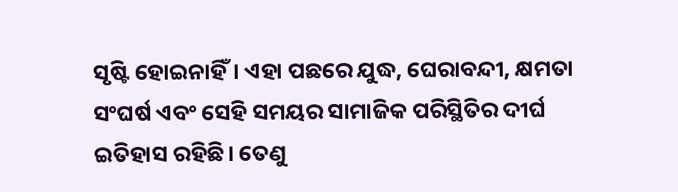ସୃଷ୍ଟି ହୋଇନାହିଁ। ଏହା ପଛରେ ଯୁଦ୍ଧ, ଘେରାବନ୍ଦୀ, କ୍ଷମତା ସଂଘର୍ଷ ଏବଂ ସେହି ସମୟର ସାମାଜିକ ପରିସ୍ଥିତିର ଦୀର୍ଘ ଇତିହାସ ରହିଛି। ତେଣୁ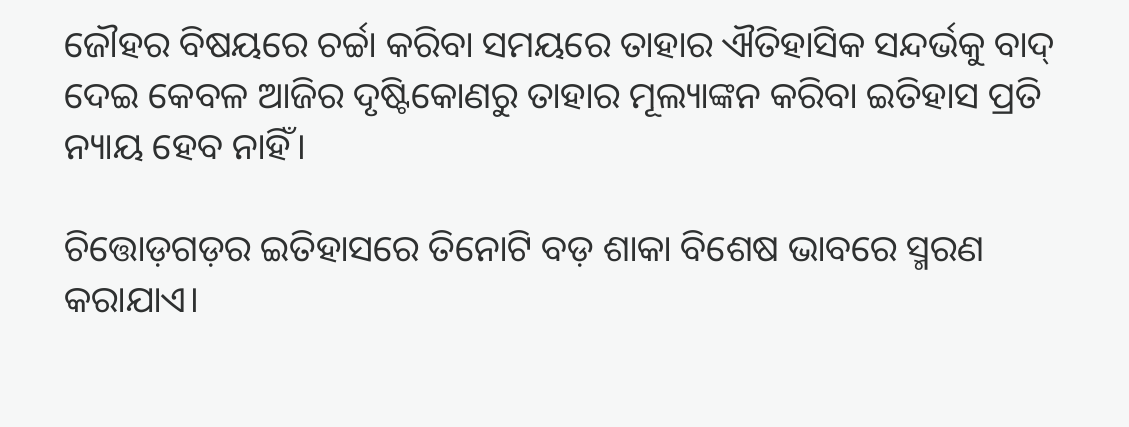ଜୌହର ବିଷୟରେ ଚର୍ଚ୍ଚା କରିବା ସମୟରେ ତାହାର ଐତିହାସିକ ସନ୍ଦର୍ଭକୁ ବାଦ୍ ଦେଇ କେବଳ ଆଜିର ଦୃଷ୍ଟିକୋଣରୁ ତାହାର ମୂଲ୍ୟାଙ୍କନ କରିବା ଇତିହାସ ପ୍ରତି ନ୍ୟାୟ ହେବ ନାହିଁ।

ଚିତ୍ତୋଡ଼ଗଡ଼ର ଇତିହାସରେ ତିନୋଟି ବଡ଼ ଶାକା ବିଶେଷ ଭାବରେ ସ୍ମରଣ କରାଯାଏ।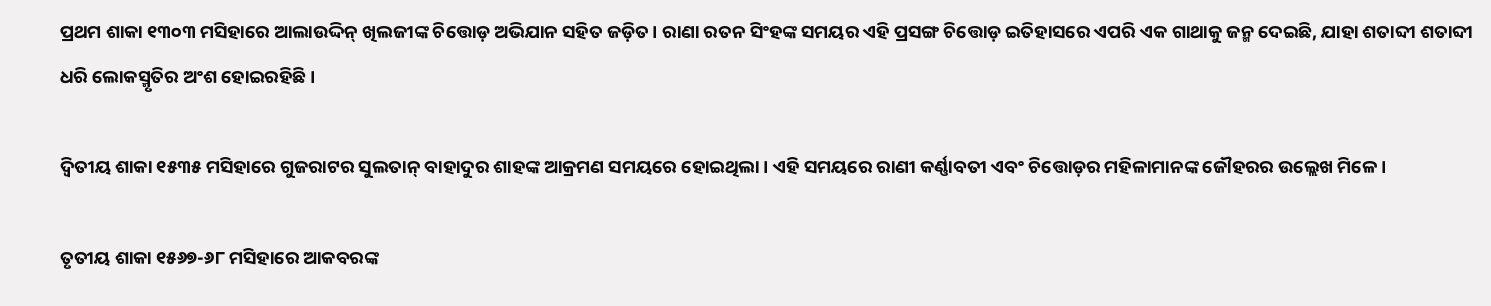ପ୍ରଥମ ଶାକା ୧୩୦୩ ମସିହାରେ ଆଲାଉଦ୍ଦିନ୍ ଖିଲଜୀଙ୍କ ଚିତ୍ତୋଡ଼ ଅଭିଯାନ ସହିତ ଜଡ଼ିତ। ରାଣା ରତନ ସିଂହଙ୍କ ସମୟର ଏହି ପ୍ରସଙ୍ଗ ଚିତ୍ତୋଡ଼ ଇତିହାସରେ ଏପରି ଏକ ଗାଥାକୁ ଜନ୍ମ ଦେଇଛି, ଯାହା ଶତାବ୍ଦୀ ଶତାବ୍ଦୀ ଧରି ଲୋକସ୍ମୃତିର ଅଂଶ ହୋଇରହିଛି।

ଦ୍ୱିତୀୟ ଶାକା ୧୫୩୫ ମସିହାରେ ଗୁଜରାଟର ସୁଲତାନ୍ ବାହାଦୁର ଶାହଙ୍କ ଆକ୍ରମଣ ସମୟରେ ହୋଇଥିଲା। ଏହି ସମୟରେ ରାଣୀ କର୍ଣ୍ଣାବତୀ ଏବଂ ଚିତ୍ତୋଡ଼ର ମହିଳାମାନଙ୍କ ଜୌହରର ଉଲ୍ଲେଖ ମିଳେ।

ତୃତୀୟ ଶାକା ୧୫୬୭-୬୮ ମସିହାରେ ଆକବରଙ୍କ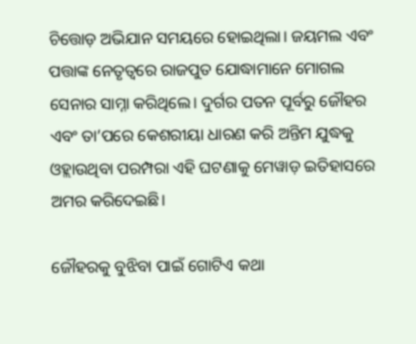ଚିତ୍ତୋଡ଼ ଅଭିଯାନ ସମୟରେ ହୋଇଥିଲା। ଜୟମଲ ଏବଂ ପତ୍ତାଙ୍କ ନେତୃତ୍ୱରେ ରାଜପୁତ ଯୋଦ୍ଧାମାନେ ମୋଗଲ ସେନାର ସାମ୍ନା କରିଥିଲେ। ଦୁର୍ଗର ପତନ ପୂର୍ବରୁ ଜୌହର ଏବଂ ତା’ପରେ କେଶରୀୟା ଧାରଣ କରି ଅନ୍ତିମ ଯୁଦ୍ଧକୁ ଓହ୍ଲାଉଥିବା ପରମ୍ପରା ଏହି ଘଟଣାକୁ ମେୱାଡ଼ ଇତିହାସରେ ଅମର କରିଦେଇଛି।

ଜୌହରକୁ ବୁଝିବା ପାଇଁ ଗୋଟିଏ କଥା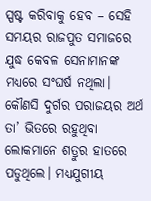ସ୍ପଷ୍ଟ କରିବାକୁ ହେବ – ସେହି ସମୟର ରାଜପୁତ ସମାଜରେ ଯୁଦ୍ଧ କେବଳ ସେନାମାନଙ୍କ ମଧ୍ୟରେ ସଂଘର୍ଷ ନଥିଲା। କୌଣସି ଦୁର୍ଗର ପରାଜୟର ଅର୍ଥ ତା’ ଭିତରେ ରହୁଥିବା ଲୋକମାନେ ଶତ୍ରୁର ହାତରେ ପଡୁଥିଲେ। ମଧ୍ୟଯୁଗୀୟ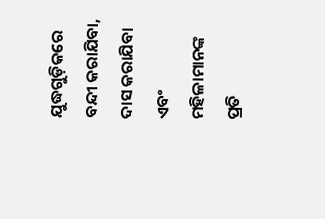ଯୁଦ୍ଧଗୁଡ଼ିକରେ ବନ୍ଦୀ କରାଯିବା, ଦାସ କରାଯିବା ଏବଂ ମହିଳାମାନଙ୍କ ପ୍ରତି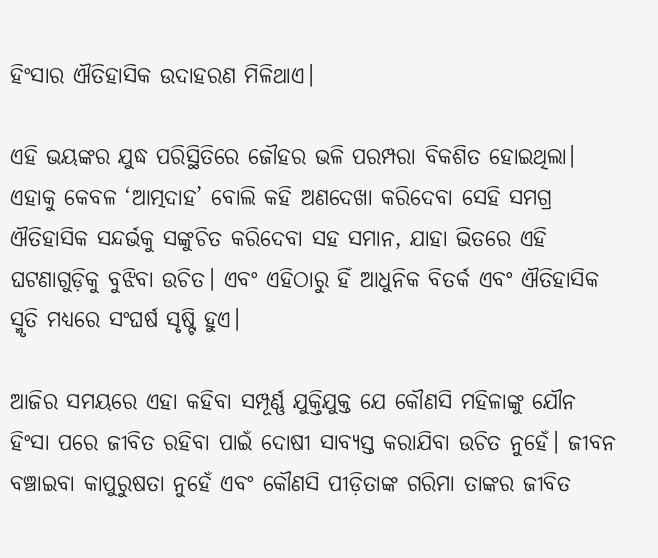ହିଂସାର ଐତିହାସିକ ଉଦାହରଣ ମିଳିଥାଏ।

ଏହି ଭୟଙ୍କର ଯୁଦ୍ଧ ପରିସ୍ଥିତିରେ ଜୌହର ଭଳି ପରମ୍ପରା ବିକଶିତ ହୋଇଥିଲା। ଏହାକୁ କେବଳ ‘ଆତ୍ମଦାହ’ ବୋଲି କହି ଅଣଦେଖା କରିଦେବା ସେହି ସମଗ୍ର ଐତିହାସିକ ସନ୍ଦର୍ଭକୁ ସଙ୍କୁଚିତ କରିଦେବା ସହ ସମାନ, ଯାହା ଭିତରେ ଏହି ଘଟଣାଗୁଡ଼ିକୁ ବୁଝିବା ଉଚିତ। ଏବଂ ଏହିଠାରୁ ହିଁ ଆଧୁନିକ ବିତର୍କ ଏବଂ ଐତିହାସିକ ସ୍ମୃତି ମଧ୍ୟରେ ସଂଘର୍ଷ ସୃଷ୍ଟି ହୁଏ।

ଆଜିର ସମୟରେ ଏହା କହିବା ସମ୍ପୂର୍ଣ୍ଣ ଯୁକ୍ତିଯୁକ୍ତ ଯେ କୌଣସି ମହିଳାଙ୍କୁ ଯୌନ ହିଂସା ପରେ ଜୀବିତ ରହିବା ପାଇଁ ଦୋଷୀ ସାବ୍ୟସ୍ତ କରାଯିବା ଉଚିତ ନୁହେଁ। ଜୀବନ ବଞ୍ଚାଇବା କାପୁରୁଷତା ନୁହେଁ ଏବଂ କୌଣସି ପୀଡ଼ିତାଙ୍କ ଗରିମା ତାଙ୍କର ଜୀବିତ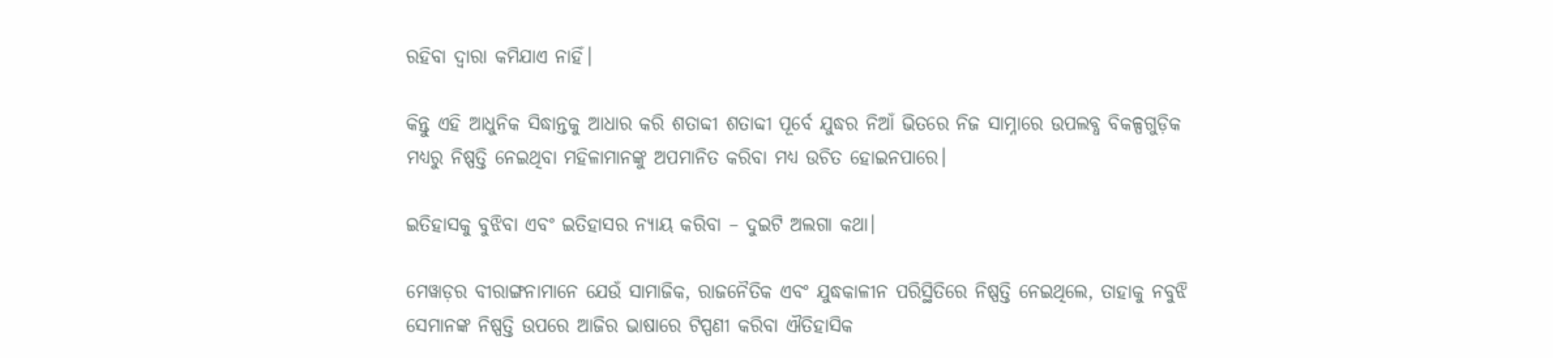ରହିବା ଦ୍ୱାରା କମିଯାଏ ନାହିଁ।

କିନ୍ତୁ ଏହି ଆଧୁନିକ ସିଦ୍ଧାନ୍ତକୁ ଆଧାର କରି ଶତାବ୍ଦୀ ଶତାବ୍ଦୀ ପୂର୍ବେ ଯୁଦ୍ଧର ନିଆଁ ଭିତରେ ନିଜ ସାମ୍ନାରେ ଉପଲବ୍ଧ ବିକଳ୍ପଗୁଡ଼ିକ ମଧ୍ୟରୁ ନିଷ୍ପତ୍ତି ନେଇଥିବା ମହିଳାମାନଙ୍କୁ ଅପମାନିତ କରିବା ମଧ୍ୟ ଉଚିତ ହୋଇନପାରେ।

ଇତିହାସକୁ ବୁଝିବା ଏବଂ ଇତିହାସର ନ୍ୟାୟ କରିବା – ଦୁଇଟି ଅଲଗା କଥା।

ମେୱାଡ଼ର ବୀରାଙ୍ଗନାମାନେ ଯେଉଁ ସାମାଜିକ, ରାଜନୈତିକ ଏବଂ ଯୁଦ୍ଧକାଳୀନ ପରିସ୍ଥିତିରେ ନିଷ୍ପତ୍ତି ନେଇଥିଲେ, ତାହାକୁ ନବୁଝି ସେମାନଙ୍କ ନିଷ୍ପତ୍ତି ଉପରେ ଆଜିର ଭାଷାରେ ଟିପ୍ପଣୀ କରିବା ଐତିହାସିକ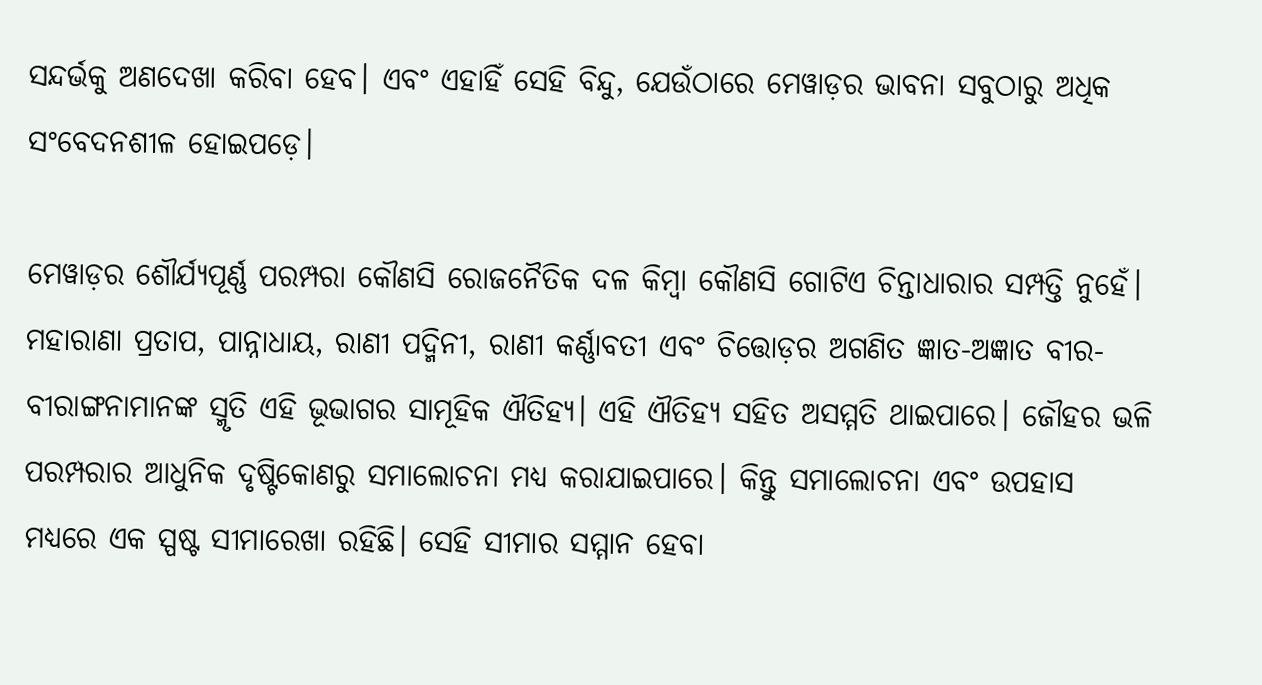ସନ୍ଦର୍ଭକୁ ଅଣଦେଖା କରିବା ହେବ। ଏବଂ ଏହାହିଁ ସେହି ବିନ୍ଦୁ, ଯେଉଁଠାରେ ମେୱାଡ଼ର ଭାବନା ସବୁଠାରୁ ଅଧିକ ସଂବେଦନଶୀଳ ହୋଇପଡ଼େ।

ମେୱାଡ଼ର ଶୌର୍ଯ୍ୟପୂର୍ଣ୍ଣ ପରମ୍ପରା କୌଣସି ରୋଜନୈତିକ ଦଳ କିମ୍ବା କୌଣସି ଗୋଟିଏ ଚିନ୍ତାଧାରାର ସମ୍ପତ୍ତି ନୁହେଁ। ମହାରାଣା ପ୍ରତାପ, ପାନ୍ନାଧାୟ, ରାଣୀ ପଦ୍ମିନୀ, ରାଣୀ କର୍ଣ୍ଣାବତୀ ଏବଂ ଚିତ୍ତୋଡ଼ର ଅଗଣିତ ଜ୍ଞାତ-ଅଜ୍ଞାତ ବୀର-ବୀରାଙ୍ଗନାମାନଙ୍କ ସ୍ମୃତି ଏହି ଭୂଭାଗର ସାମୂହିକ ଐତିହ୍ୟ। ଏହି ଐତିହ୍ୟ ସହିତ ଅସମ୍ମତି ଥାଇପାରେ। ଜୌହର ଭଳି ପରମ୍ପରାର ଆଧୁନିକ ଦୃଷ୍ଟିକୋଣରୁ ସମାଲୋଚନା ମଧ୍ୟ କରାଯାଇପାରେ। କିନ୍ତୁ ସମାଲୋଚନା ଏବଂ ଉପହାସ ମଧ୍ୟରେ ଏକ ସ୍ପଷ୍ଟ ସୀମାରେଖା ରହିଛି। ସେହି ସୀମାର ସମ୍ମାନ ହେବା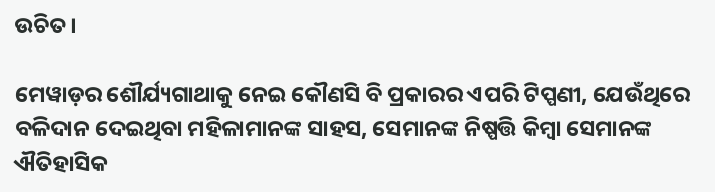ଉଚିତ।

ମେୱାଡ଼ର ଶୌର୍ଯ୍ୟଗାଥାକୁ ନେଇ କୌଣସି ବି ପ୍ରକାରର ଏପରି ଟିପ୍ପଣୀ, ଯେଉଁଥିରେ ବଳିଦାନ ଦେଇଥିବା ମହିଳାମାନଙ୍କ ସାହସ, ସେମାନଙ୍କ ନିଷ୍ପତ୍ତି କିମ୍ବା ସେମାନଙ୍କ ଐତିହାସିକ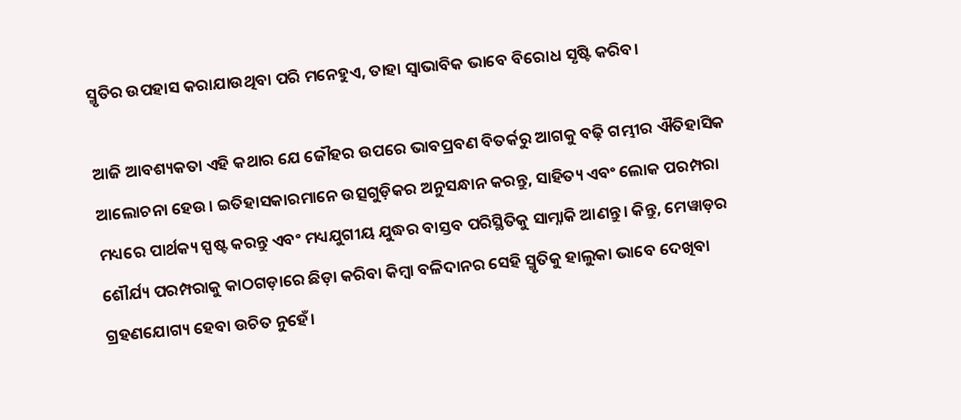ସ୍ମୃତିର ଉପହାସ କରାଯାଉଥିବା ପରି ମନେହୁଏ, ତାହା ସ୍ୱାଭାବିକ ଭାବେ ବିରୋଧ ସୃଷ୍ଟି କରିବ।

ଆଜି ଆବଶ୍ୟକତା ଏହି କଥାର ଯେ ଜୌହର ଉପରେ ଭାବପ୍ରବଣ ବିତର୍କରୁ ଆଗକୁ ବଢ଼ି ଗମ୍ଭୀର ଐତିହାସିକ ଆଲୋଚନା ହେଉ। ଇତିହାସକାରମାନେ ଉତ୍ସଗୁଡ଼ିକର ଅନୁସନ୍ଧାନ କରନ୍ତୁ, ସାହିତ୍ୟ ଏବଂ ଲୋକ ପରମ୍ପରା ମଧ୍ୟରେ ପାର୍ଥକ୍ୟ ସ୍ପଷ୍ଟ କରନ୍ତୁ ଏବଂ ମଧ୍ୟଯୁଗୀୟ ଯୁଦ୍ଧର ବାସ୍ତବ ପରିସ୍ଥିତିକୁ ସାମ୍ନାକି ଆଣନ୍ତୁ। କିନ୍ତୁ, ମେୱାଡ଼ର ଶୌର୍ଯ୍ୟ ପରମ୍ପରାକୁ କାଠଗଡ଼ାରେ ଛିଡ଼ା କରିବା କିମ୍ବା ବଳିଦାନର ସେହି ସ୍ମୃତିକୁ ହାଲୁକା ଭାବେ ଦେଖିବା ଗ୍ରହଣଯୋଗ୍ୟ ହେବା ଉଚିତ ନୁହେଁ।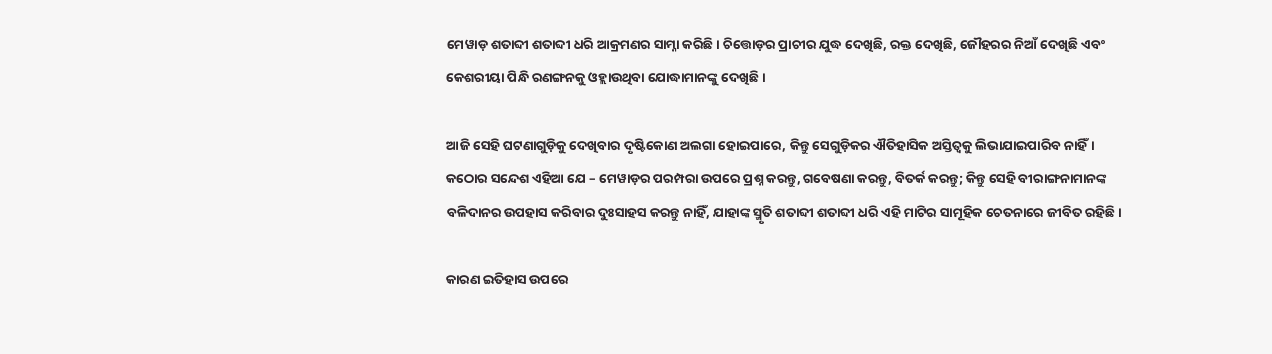ମେୱାଡ଼ ଶତାବ୍ଦୀ ଶତାବ୍ଦୀ ଧରି ଆକ୍ରମଣର ସାମ୍ନା କରିଛି। ଚିତ୍ତୋଡ଼ର ପ୍ରାଚୀର ଯୁଦ୍ଧ ଦେଖିଛି, ରକ୍ତ ଦେଖିଛି, ଜୌହରର ନିଆଁ ଦେଖିଛି ଏବଂ କେଶରୀୟା ପିନ୍ଧି ରଣଙ୍ଗନକୁ ଓହ୍ଲାଉଥିବା ଯୋଦ୍ଧାମାନଙ୍କୁ ଦେଖିଛି।

ଆଜି ସେହି ଘଟଣାଗୁଡ଼ିକୁ ଦେଖିବାର ଦୃଷ୍ଟିକୋଣ ଅଲଗା ହୋଇପାରେ, କିନ୍ତୁ ସେଗୁଡ଼ିକର ଐତିହାସିକ ଅସ୍ତିତ୍ୱକୁ ଲିଭାଯାଇପାରିବ ନାହିଁ। କଠୋର ସନ୍ଦେଶ ଏହିଆ ଯେ – ମେୱାଡ଼ର ପରମ୍ପରା ଉପରେ ପ୍ରଶ୍ନ କରନ୍ତୁ, ଗବେଷଣା କରନ୍ତୁ, ବିତର୍କ କରନ୍ତୁ; କିନ୍ତୁ ସେହି ବୀରାଙ୍ଗନାମାନଙ୍କ ବଳିଦାନର ଉପହାସ କରିବାର ଦୁଃସାହସ କରନ୍ତୁ ନାହିଁ, ଯାହାଙ୍କ ସ୍ମୃତି ଶତାବ୍ଦୀ ଶତାବ୍ଦୀ ଧରି ଏହି ମାଟିର ସାମୂହିକ ଚେତନାରେ ଜୀବିତ ରହିଛି।

କାରଣ ଇତିହାସ ଉପରେ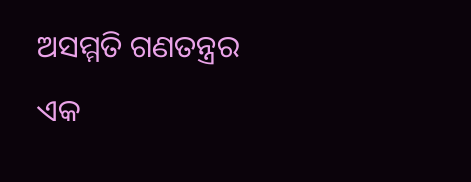ଅସମ୍ମତି ଗଣତନ୍ତ୍ରର ଏକ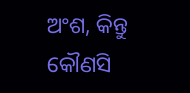ଅଂଶ, କିନ୍ତୁ କୌଣସି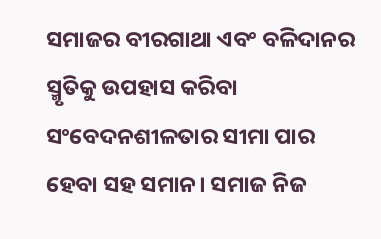ସମାଜର ବୀରଗାଥା ଏବଂ ବଳିଦାନର ସ୍ମୃତିକୁ ଉପହାସ କରିବା ସଂବେଦନଶୀଳତାର ସୀମା ପାର ହେବା ସହ ସମାନ। ସମାଜ ନିଜ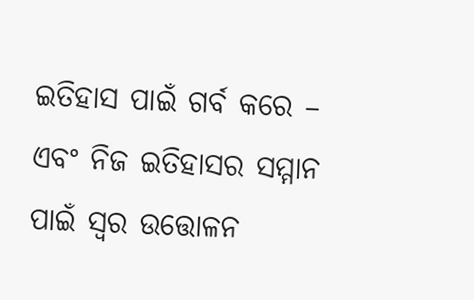ଇତିହାସ ପାଇଁ ଗର୍ବ କରେ – ଏବଂ ନିଜ ଇତିହାସର ସମ୍ମାନ ପାଇଁ ସ୍ୱର ଉତ୍ତୋଳନ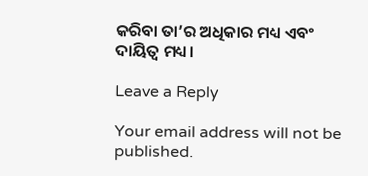କରିବା ତା’ର ଅଧିକାର ମଧ୍ୟ ଏବଂ ଦାୟିତ୍ୱ ମଧ୍ୟ।

Leave a Reply

Your email address will not be published.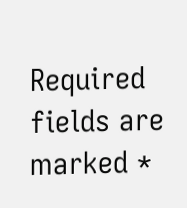Required fields are marked *